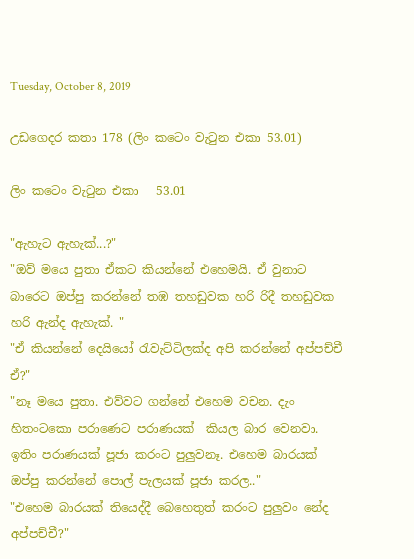Tuesday, October 8, 2019

උඩගෙදර කතා 178 (ලිං කටෙං වැටුන එකා 53.01)

ලිං කටෙං වැටුන එකා   53.01

"ඇහැට ඇහැක්...?"
"ඔව් මයෙ පුතා ඒකට කියන්නේ එහෙමයි. ඒ වුනාට බාරෙට ඔප්පු කරන්නේ තඹ තහඩුවක හරි රිදී තහඩුවක හරි ඇන්ද ඇහැක්. "
"ඒ කියන්නේ දෙයියෝ රැවැට්ටිලක්ද අපි කරන්නේ අප්පච්චී ඒ?"
"නෑ මයෙ පුතා. එව්වට ගන්නේ එහෙම වචන. දැං හිතංටකො පරාණෙට පරාණයක්  කියල බාර වෙනවා. ඉතිං පරාණයක් පූජා කරංට පුලුවනෑ. එහෙම බාරයක් ඔප්පු කරන්නේ පොල් පැලයක් පූජා කරල.."
"එහෙම බාරයක් තියෙද්දී බෙහෙතුත් කරංට පුලුවං නේද අප්පච්චී?"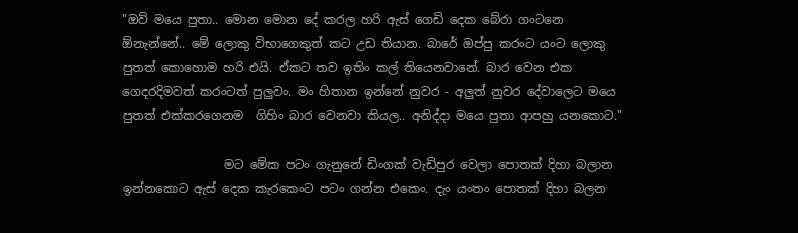"ඔව් මයෙ පුතා.. මොන මොන දේ කරල හරි ඇස් ගෙඩි දෙක බේරා ගංටනෙ ඕනැන්නේ.. මේ ලොකු විභාගෙකුත් කට උඩ තියාන. බාරේ ඔප්පු කරංට යංට ලොකු පුතත් කොහොම හරි එයි. ඒකට තව ඉතිං කල් තියෙනවානේ. බාර වෙන එක ගෙදරදිමවත් කරංටත් පුලුවං. මං හිතාන ඉන්නේ නුවර - අලුත් නුවර දේවාලෙට මයෙ පුතත් එක්කරගෙනම  ගිහිං බාර වෙනවා කියල.. අනිද්දා මයෙ පුතා ආපහු යනකොට."

                 මට මේක පටං ගැනුනේ ඩිංගක් වැඩිපුර වෙලා පොතක් දිහා බලාන ඉන්නකොට ඇස් දෙක කැරකෙංට පටං ගන්න එකෙං. දැං යංතං පොතක් දිහා බලන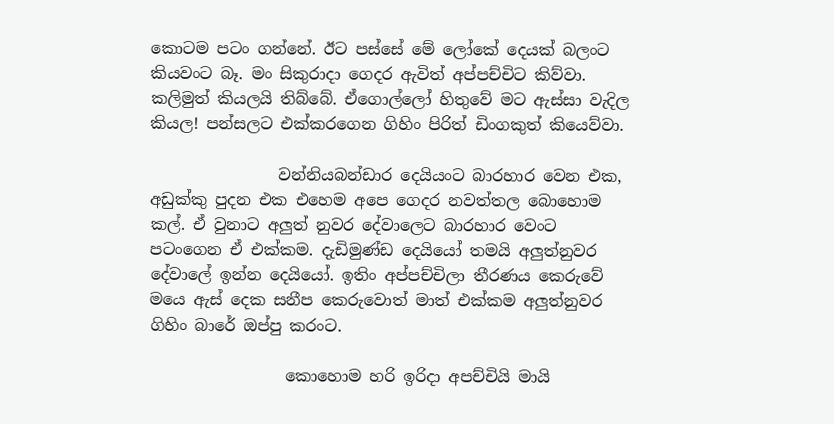කොටම පටං ගන්නේ. ඊට පස්සේ මේ ලෝකේ දෙයක් බලංට කියවංට බෑ. මං සිකුරාදා ගෙදර ඇවිත් අප්පච්චිට කිව්වා. කලිමුත් කියලයි තිබ්බේ. ඒගොල්ලෝ හිතුවේ මට ඇස්සා වැදිල කියල! පන්සලට එක්කරගෙන ගිහිං පිරිත් ඩිංගකුත් කියෙව්වා.

                වන්නියබන්ඩාර දෙයියංට බාරහාර වෙන එක, අඩුක්කු පුදන එක එහෙම අපෙ ගෙදර නවත්තල බොහොම කල්. ඒ වුනාට අලුත් නුවර දේවාලෙට බාරහාර වෙංට පටංගෙන ඒ එක්කම. දැඩිමුණ්ඩ දෙයියෝ තමයි අලුත්නුවර දේවාලේ ඉන්න දෙයියෝ. ඉතිං අප්පච්චිලා තීරණය කෙරුවේ මයෙ ඇස් දෙක සනීප කෙරුවොත් මාත් එක්කම අලුත්නුවර ගිහිං බාරේ ඔප්පු කරංට.

                 කොහොම හරි ඉරිදා අපච්චියි මායි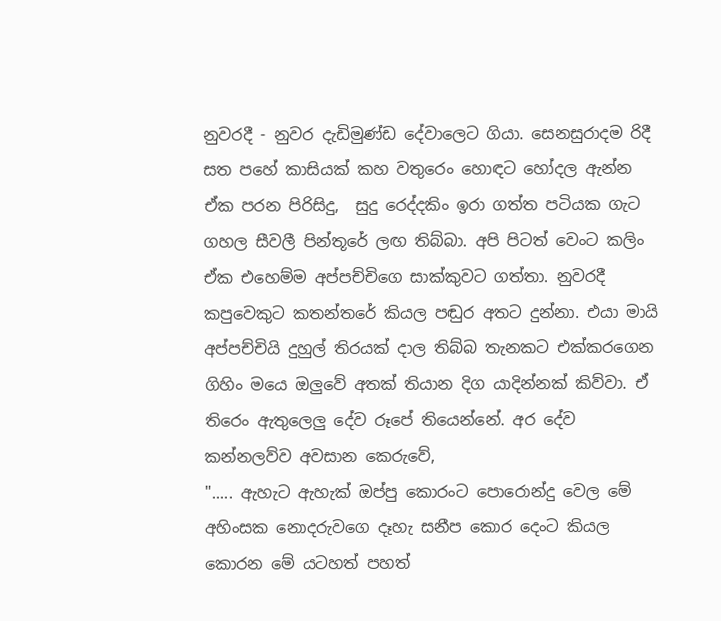නුවරදී - නුවර දැඩිමුණ්ඩ දේවාලෙට ගියා. සෙනසුරාදම රිදී සත පහේ කාසියක් කහ වතුරෙං හොඳට හෝදල ඇන්න ඒක පරන පිරිසිදු,  සුදු රෙද්දකිං ඉරා ගත්ත පටියක ගැට ගහල සීවලී පින්තූරේ ලඟ තිබ්බා. අපි පිටත් වෙංට කලිං ඒක එහෙම්ම අප්පච්චිගෙ සාක්කුවට ගත්තා. නුවරදී කපුවෙකුට කතන්තරේ කියල පඬුර අතට දුන්නා. එයා මායි අප්පච්චියි දුහුල් තිරයක් දාල තිබ්බ තැනකට එක්කරගෙන ගිහිං මයෙ ඔලුවේ අතක් තියාන දිග යාදින්නක් කිව්වා. ඒ තිරෙං ඇතුලෙලු දේව රූපේ තියෙන්නේ. අර දේව කන්නලව්ව අවසාන කෙරුවේ,
"..... ඇහැට ඇහැක් ඔප්පු කොරංට පොරොන්දු වෙල මේ අහිංසක නොදරුවගෙ දෑහැ සනීප කොර දෙංට කියල කොරන මේ යටහත් පහත්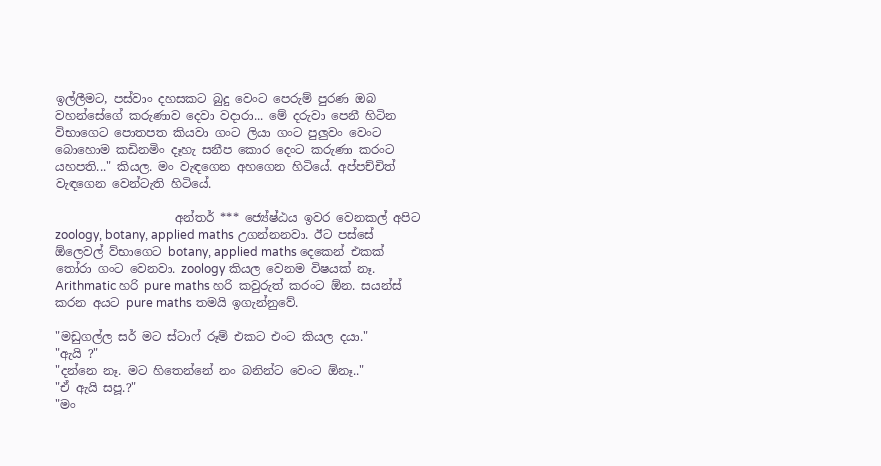ඉල්ලීමට, පස්වාං දහසකට බුදු වෙංට පෙරුම් පුරණ ඔබ වහන්සේගේ කරුණාව දෙවා වදාරා... මේ දරුවා පෙනී හිටින විභාගෙට පොතපත කියවා ගංට ලියා ගංට පුලුවං වෙංට බොහොම කඩිනමිං දෑහැ සනීප කොර දෙංට කරුණා කරංට යහපති..." කියල. මං වැඳගෙන අහගෙන හිටියේ. අප්පච්චිත් වැඳගෙන වෙන්ටැති හිටියේ.

                    අන්තර් *** ජ්‍යේෂ්ඨය ඉවර වෙනකල් අපිට zoology, botany, applied maths උගන්නනවා. ඊට පස්සේ ඕලෙවල් ව්භාගෙට botany, applied maths දෙකෙන් එකක් තෝරා ගංට වෙනවා. zoology කියල වෙනම විෂයක් නෑ. Arithmatic හරි pure maths හරි කවුරුත් කරංට ඕන. සයන්ස් කරන අයට pure maths තමයි ඉගැන්නුවේ.

"මඩුගල්ල සර් මට ස්ටාෆ් රූම් එකට එංට කියල දයා."
"ඇයි ?"
"දන්නෙ නෑ. මට හිතෙන්නේ නං බනින්ට වෙංට ඕනෑ.."
"ඒ ඇයි සපූ.?"
"මං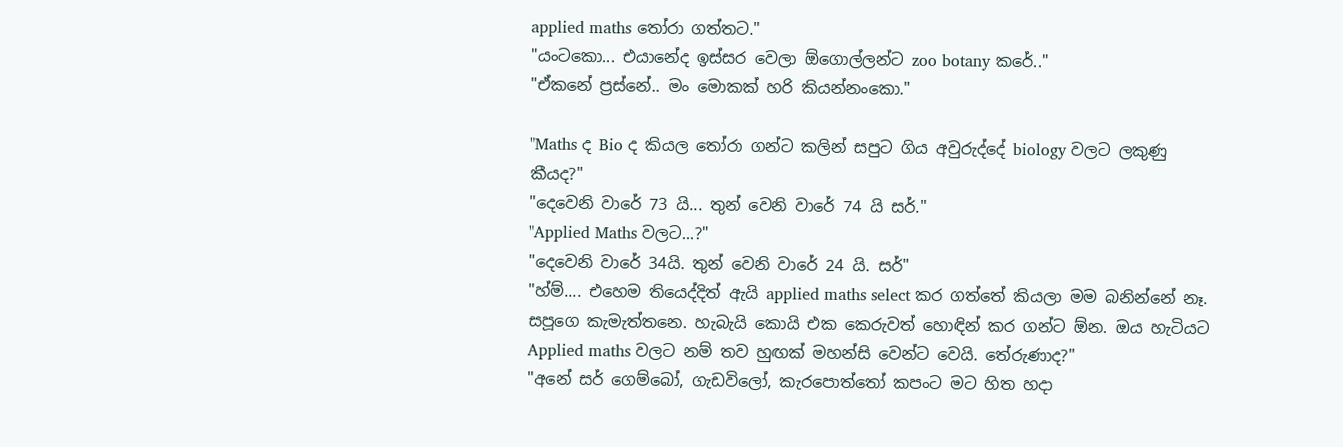applied maths තෝරා ගත්තට."
"යංටකො... එයානේද ඉස්සර වෙලා ඕගොල්ලන්ට zoo botany කරේ.."
"ඒකනේ ප්‍රස්නේ.. මං මොකක් හරි කියන්නංකො."

"Maths ද Bio ද කියල තෝරා ගන්ට කලින් සපුට ගිය අවුරුද්දේ biology වලට ලකුණු  කීයද?"
"දෙවෙනි වාරේ 73 යි... තුන් වෙනි වාරේ 74 යි සර්."
"Applied Maths වලට...?"
"දෙවෙනි වාරේ 34යි. තුන් වෙනි වාරේ 24 යි. සර්"
"හ්ම්.... එහෙම තියෙද්දිත් ඇයි applied maths select කර ගත්තේ කියලා මම බනින්නේ නෑ. සපූගෙ කැමැත්තනෙ. හැබැයි කොයි එක කෙරුවත් හොඳින් කර ගන්ට ඕන. ඔය හැටියට Applied maths වලට නම් තව හුඟක් මහන්සි වෙන්ට වෙයි. තේරුණාද?"
"අනේ සර් ගෙම්බෝ, ගැඩවිලෝ, කැරපොත්තෝ කපංට මට හිත හදා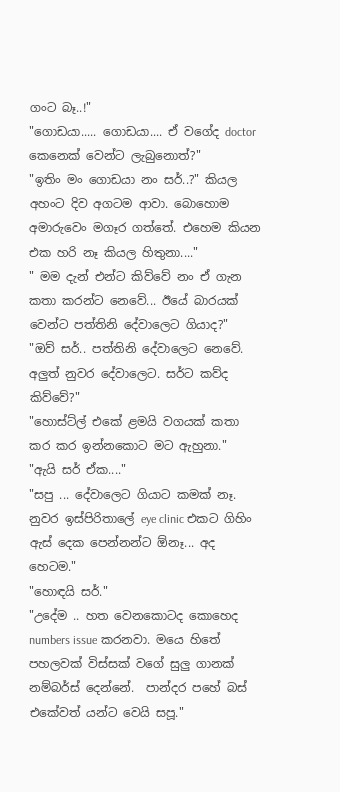ගංට බෑ..!"
"ගොඩයා..... ගොඩයා.... ඒ වගේද doctor කෙනෙක් වෙන්ට ලැබුනොත්?"
"ඉතිං මං ගොඩයා නං සර්..?" කියල අහංට දිව අගටම ආවා. බොහොම අමාරුවෙං මගෑර ගත්තේ. එහෙම කියන එක හරි නෑ කියල හිතුනා...."
" මම දැන් එන්ට කිව්වේ නං ඒ ගැන කතා කරන්ට නෙවේ... ඊයේ බාරයක් වෙන්ට පත්තිනි දේවාලෙට ගියාද?"
"ඔව් සර්.. පත්තිනි දේවාලෙට නෙවේ. අලුත් නුවර දේවාලෙට. සර්ට කව්ද කිව්වේ?"
"හොස්ට්ල් එකේ ළමයි වගයක් කතා කර කර ඉන්නකොට මට ඇහුනා."
"ඇයි සර් ඒක...."
"සපු ... දේවාලෙට ගියාට කමක් නෑ. නුවර ඉස්පිරිතාලේ eye clinic එකට ගිහිං ඇස් දෙක පෙන්නන්ට ඕනෑ... අද හෙටම."
"හොඳයි සර්."
"උදේම .. හත වෙනකොටද කොහෙද numbers issue කරනවා. මයෙ හිතේ පහලවක් විස්සක් වගේ සුලු ගානක් නම්බර්ස් දෙන්නේ.  පාන්දර පහේ බස් එකේවත් යන්ට වෙයි සපූ."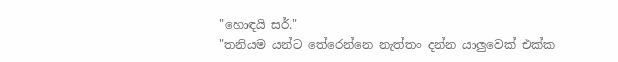"හොඳයි සර්."
"තනියම යන්ට තේරෙන්නෙ නැත්තං දන්න යාලුවෙක් එක්ක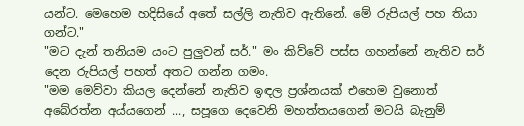යන්ට. මෙහෙම හදිසියේ අතේ සල්ලි නැතිව ඇතිනේ. මේ රුපියල් පහ තියා ගන්ට."
"මට දැන් තනියම යංට පුලුවන් සර්." මං කිව්වේ පස්ස ගහන්නේ නැතිව සර් දෙන රුපියල් පහත් අතට ගන්න ගමං.
"මම මෙව්වා කියල දෙන්නේ නැතිව ඉඳල ප්‍රශ්නයක් එහෙම වුනොත් අබේරත්න අය්යගෙන් ..., සපූගෙ දෙවෙනි මහත්තයගෙන් මටයි බැනුම්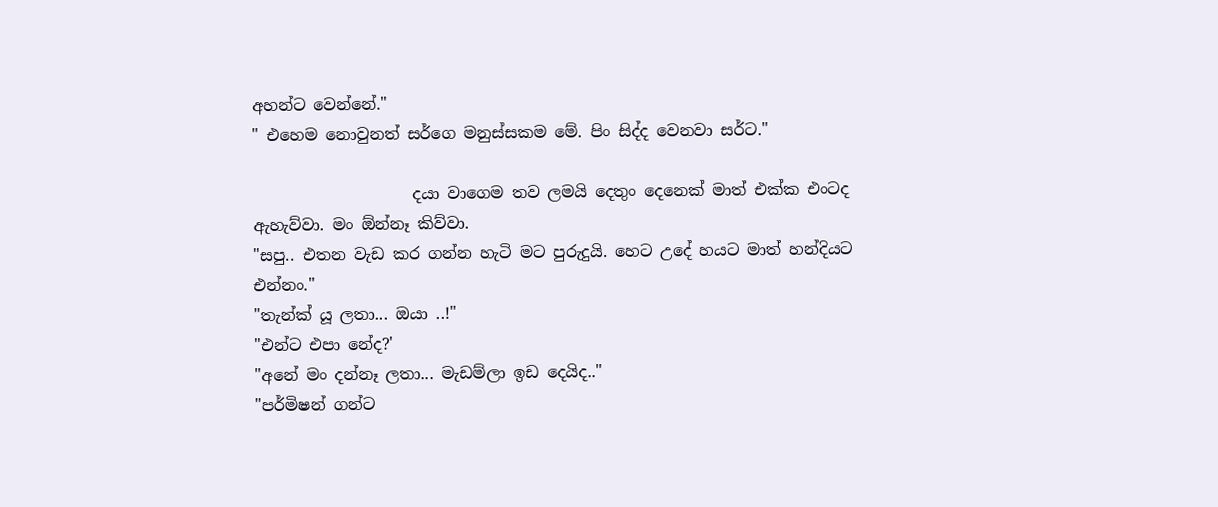අහන්ට වෙන්නේ."
" එහෙම නොවුනත් සර්ගෙ මනුස්සකම මේ. පිං සිද්ද වෙනවා සර්ට."

                    දයා වාගෙම තව ලමයි දෙතුං දෙනෙක් මාත් එක්ක එංටද ඇහැව්වා. මං ඕන්නෑ කිව්වා.
"සපු.. එතන වැඩ කර ගන්න හැටි මට පුරුදුයි. හෙට උදේ හයට මාත් හන්දියට එන්නං."
"තැන්ක් යූ ලතා... ඔයා ..!"
"එන්ට එපා නේද?'
"අනේ මං දන්නෑ ලතා... මැඩම්ලා ඉඩ දෙයිද.."
"පර්මිෂන් ගන්ට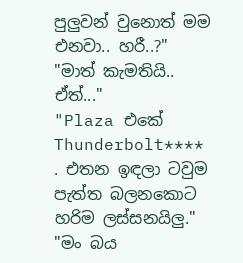පුලුවන් වුනොත් මම එනවා.. හරී..?"
"මාත් කැමතියි.. ඒත්..."
"Plaza එකේ Thunderbolt**** . එතන ඉඳලා ටවුම පැත්ත බලනකොට හරිම ලස්සනයිලු."
"මං බය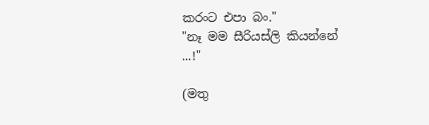කරංට එපා බං."
"නෑ මම සීරියස්ලි කියන්නේ ...!"

(මතු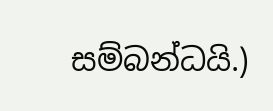සම්බන්ධයි.)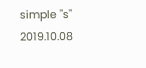simple "s"
2019.10.08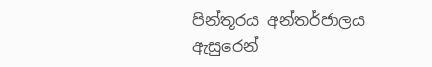පින්තූරය අන්තර්ජාලය ඇසුරෙන්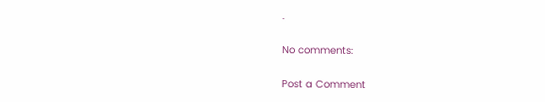.

No comments:

Post a Comment